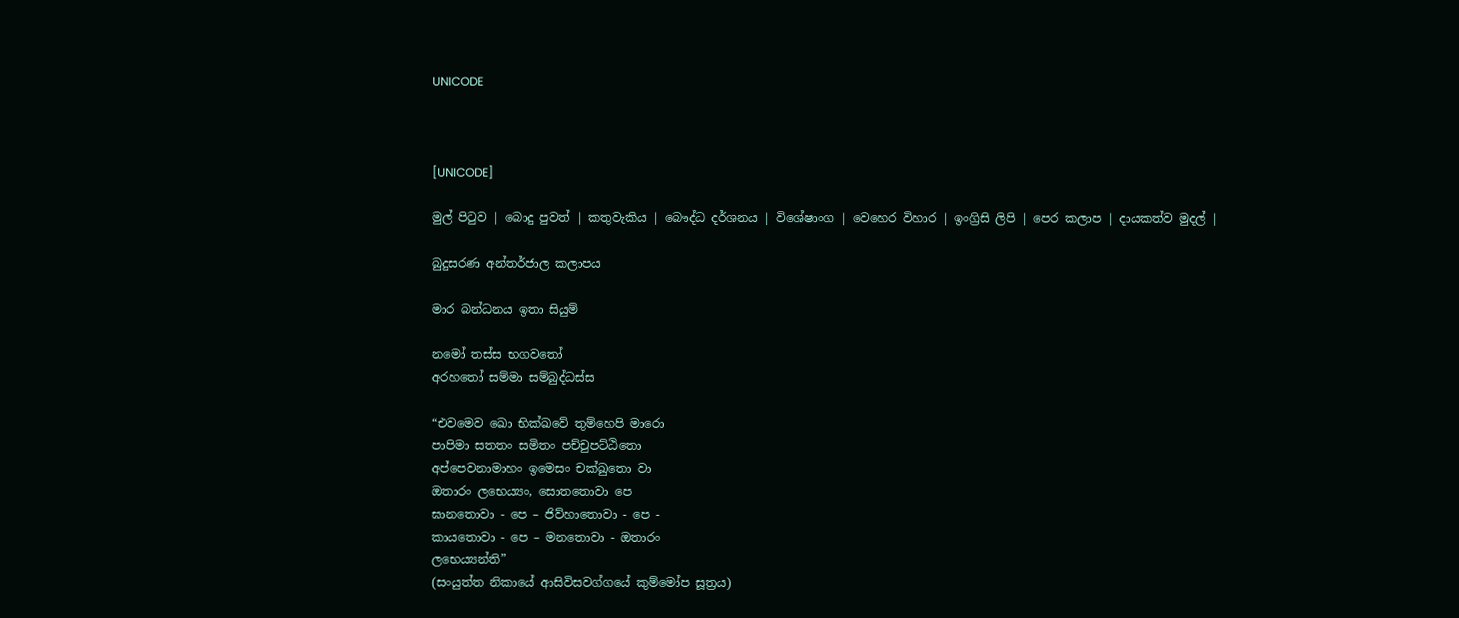UNICODE



[UNICODE]

මුල් පිටුව | බොදු පුවත් | කතුවැකිය | බෞද්ධ දර්ශනය | විශේෂාංග | වෙහෙර විහාර | ඉංග්‍රිසි ලිපි | පෙර කලාප | දායකත්ව මුදල් |

බුදුසරණ අන්තර්ජාල කලාපය

මාර බන්ධනය ඉතා සියුම්

නමෝ තස්ස භගවතෝ
අරහතෝ සම්මා සම්බුද්ධස්ස

“එවමෙව ඛො භික්ඛවේ තුම්හෙපි මාරො
පාපිමා සතතං සමිතං පච්චුපට්ඨිතො
අප්පෙවනාමාහං ඉමෙසං චක්ඛුතො වා
ඔතාරං ලභෙය්‍යං, සොතතොවා පෙ
ඝානතොවා - පෙ – ජිව්හාතොවා - පෙ -
කායතොවා - පෙ – මනතොවා - ඔතාරං
ලභෙය්‍යන්ති”
(සංයුත්ත නිකායේ ආසිවිසවග්ගයේ කුම්මෝප සූත්‍රය)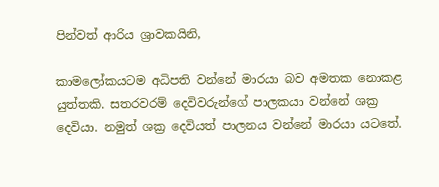පින්වත් ආරිය ශ්‍රාවකයිනි,

කාමලෝකයටම අධිපති වන්නේ මාරයා බව අමතක නොකළ යුත්තකි. සතරවරම් දෙවිවරුන්ගේ පාලකයා වන්නේ ශක්‍ර දෙවියා. නමුත් ශක්‍ර දෙවියත් පාලනය වන්නේ මාරයා යටතේ.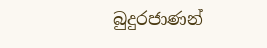බුදුරජාණන්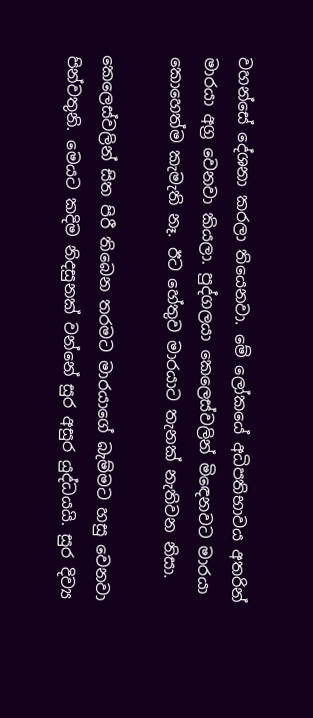වහන්සේ දේශනා කරලා තියෙනවා. මේ ලෝකයේ අධිපතිභාවය අතරින් මාරයා අග්‍ර වෙනවා කියලා. පුද්ගලයා කෙලෙස්වලින් මිඳෙනවට මාරයා කොහෙත්ම කැමැති නෑ. ඊට හේතුව මාරයාට තැනක් නැතිවන නිසා.

කෙලෙස්වලින් සිත පිරී තිබෙන තරමට මාරයාගේ බැම්මට හසු වෙනවා පින්වතුනි. මෙයට කදිම නිදසුනක් වන්නේ සුර අසුර යුද්ධයයි. සුර දිව්‍ය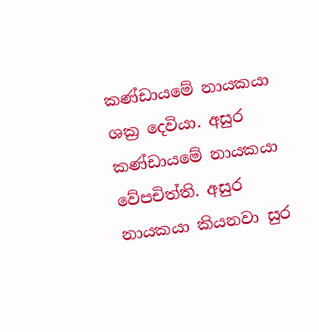කණ්ඩායමේ නායකයා ශක්‍ර දෙවියා. අසුර කණ්ඩායමේ නායකයා වේපචිත්ති. අසුර නායකයා කියනවා සුර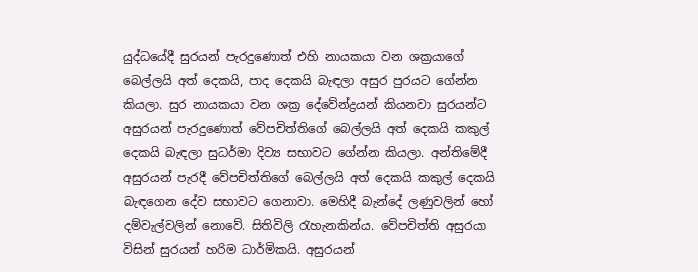යුද්ධයේදී සුරයන් පැරදුණොත් එහි නායකයා වන ශක්‍රයාගේ බෙල්ලයි අත් දෙකයි, පාද දෙකයි බැඳලා අසුර පුරයට ගේන්න කියලා. සුර නායකයා වන ශක්‍ර දේවේන්ද්‍රයන් කියනවා සුරයන්ට අසුරයන් පැරදුණොත් වේපචිත්තිගේ බෙල්ලයි අත් දෙකයි කකුල් දෙකයි බැඳලා සුධර්මා දිව්‍ය සභාවට ගේන්න කියලා. අන්තිමේදී අසුරයන් පැරදී වේපචිත්තිගේ බෙල්ලයි අත් දෙකයි කකුල් දෙකයි බැඳගෙන දේව සභාවට ගෙනාවා. මෙහිදී බැන්දේ ලණුවලින් හෝ දම්වැල්වලින් නොවේ. සිතිවිලි රැහැනකින්ය. වේපචිත්ති අසුරයා විසින් සුරයන් හරිම ධාර්මිකයි. අසුරයන්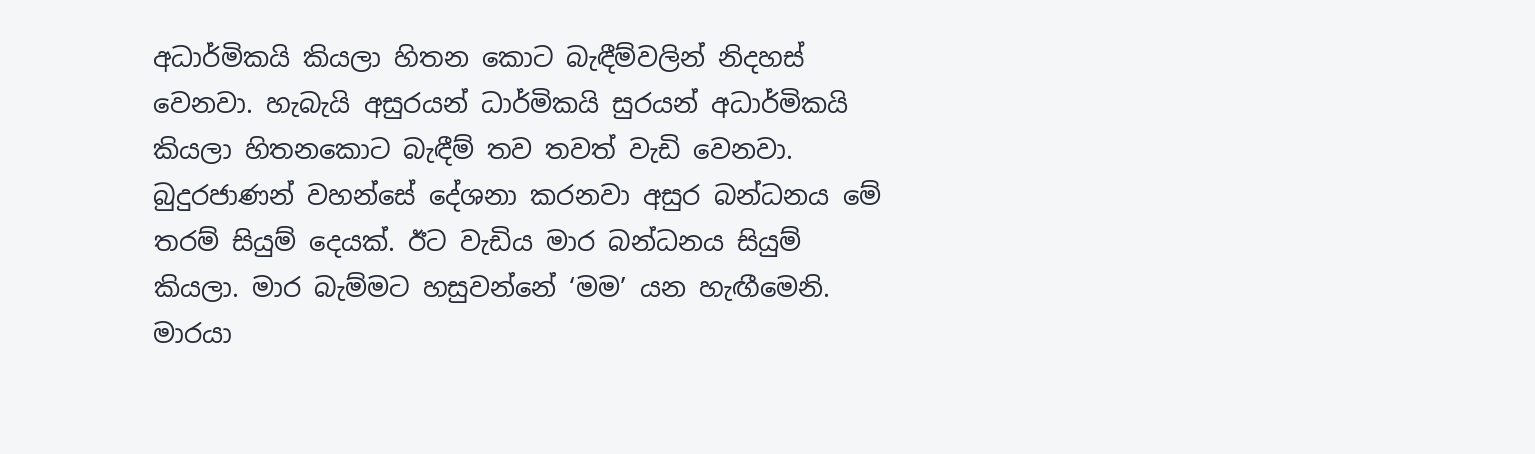අධාර්මිකයි කියලා හිතන කොට බැඳීම්වලින් නිදහස් වෙනවා. හැබැයි අසුරයන් ධාර්මිකයි සුරයන් අධාර්මිකයි කියලා හිතනකොට බැඳීම් තව තවත් වැඩි වෙනවා. බුදුරජාණන් වහන්සේ දේශනා කරනවා අසුර බන්ධනය මේ තරම් සියුම් දෙයක්. ඊට වැඩිය මාර බන්ධනය සියුම් කියලා. මාර බැම්මට හසුවන්නේ ‘මම’ යන හැඟීමෙනි. මාරයා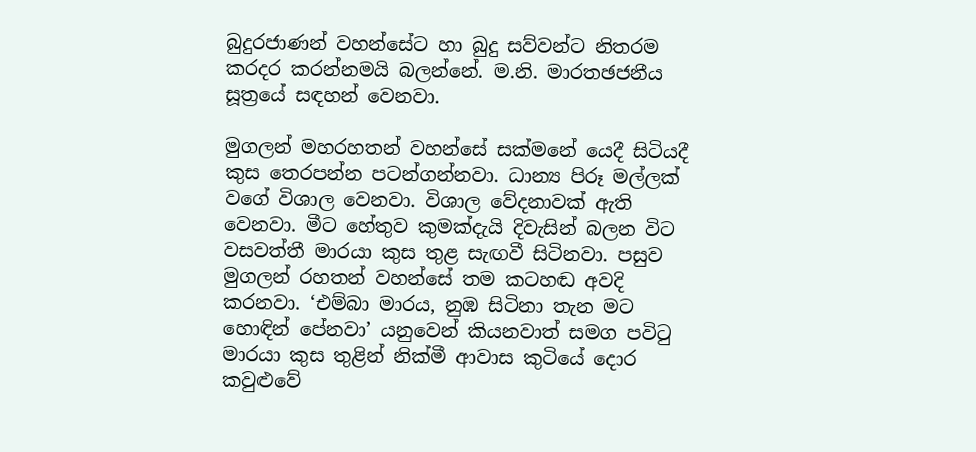බුදුරජාණන් වහන්සේට හා බුදු සව්වන්ට නිතරම කරදර කරන්නමයි බලන්නේ. ම.නි. මාරතඡජනීය සූත්‍රයේ සඳහන් වෙනවා.

මුගලන් මහරහතන් වහන්සේ සක්මනේ යෙදී සිටියදී කුස තෙරපන්න පටන්ගන්නවා. ධාන්‍ය පිරූ මල්ලක් වගේ විශාල වෙනවා. විශාල වේදනාවක් ඇති වෙනවා. මීට හේතුව කුමක්දැයි දිවැසින් බලන විට වසවත්තී මාරයා කුස තුළ සැඟවී සිටිනවා. පසුව මුගලන් රහතන් වහන්සේ තම කටහඬ අවදි කරනවා. ‘එම්බා මාරය, නුඹ සිටිනා තැන මට හොඳින් පේනවා’ යනුවෙන් කියනවාත් සමග පවිටු මාරයා කුස තුළින් නික්මී ආවාස කුටියේ දොර කවුළුවේ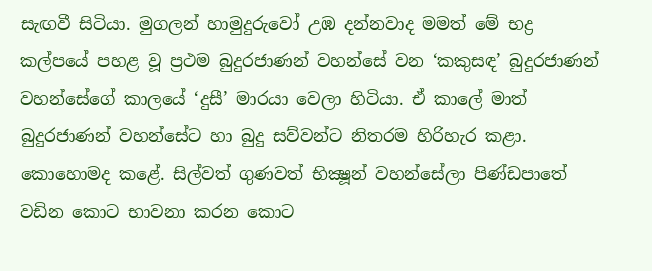සැඟවී සිටියා. මුගලන් හාමුදුරුවෝ උඹ දන්නවාද මමත් මේ භද්‍ර කල්පයේ පහළ වූ ප්‍රථම බුදුරජාණන් වහන්සේ වන ‘කකුසඳ’ බුදුරජාණන් වහන්සේගේ කාලයේ ‘දුසී’ මාරයා වෙලා හිටියා. ඒ කාලේ මාත් බුදුරජාණන් වහන්සේට හා බුදු සව්වන්ට නිතරම හිරිහැර කළා. කොහොමද කළේ. සිල්වත් ගුණවත් භික්‍ෂූන් වහන්සේලා පිණ්ඩපාතේ වඩින කොට භාවනා කරන කොට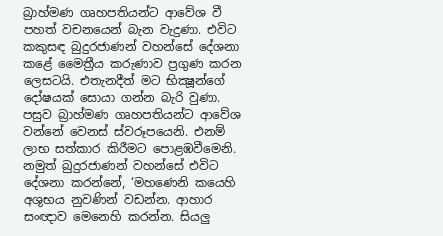බ්‍රාහ්මණ ගෘහපතියන්ට ආවේශ වී පහත් වචනයෙන් බැන වැදුණා. එවිට කකුසඳ බුදුරජාණන් වහන්සේ දේශනා කළේ මෛත්‍රීය කරුණාව ප්‍රගුණ කරන ලෙසටයි. එතැනදීත් මට භික්‍ෂූන්ගේ දෝෂයක් සොයා ගන්න බැරි වුණා. පසුව බ්‍රාහ්මණ ගෘහපතියන්ට ආවේශ වන්නේ වෙනස් ස්වරූපයෙනි. එනම් ලාභ සත්කාර කිරීමට පොළඹවීමෙනි. නමුත් බුදුරජාණන් වහන්සේ එවිට දේශනා කරන්නේ, ‘මහණෙනි කයෙහි අශුභය නුවණින් වඩන්න. ආහාර සංඥාව මෙනෙහි කරන්න. සියලු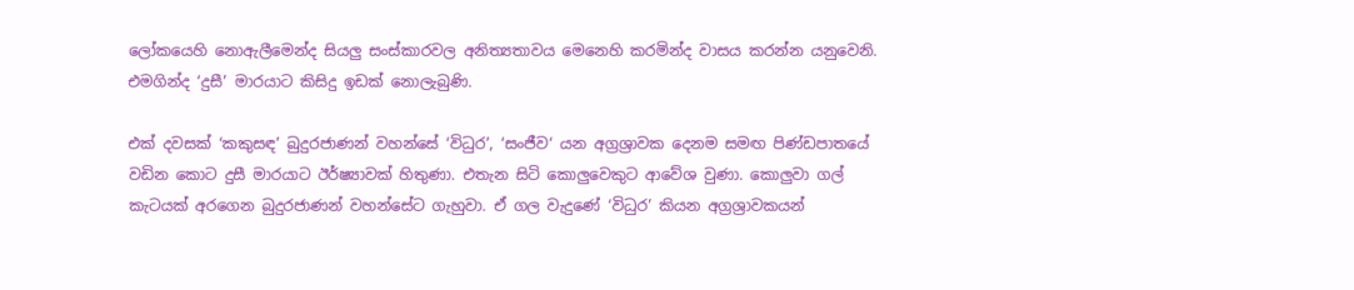ලෝකයෙහි නොඇලීමෙන්ද සියලු සංස්කාරවල අනිත්‍යතාවය මෙනෙහි කරමින්ද වාසය කරන්න යනුවෙනි. එමගින්ද ‘දුසී’ මාරයාට කිසිදු ඉඩක් නොලැබුණි.

එක් දවසක් ‘කකුසඳ’ බුදුරජාණන් වහන්සේ ‘විධුර’, ‘සංජීව‘ යන අග්‍රශ්‍රාවක දෙනම සමඟ පිණ්ඩපාතයේ වඩින කොට දුසී මාරයාට ඊර්ෂ්‍යාවක් හිතුණා. එතැන සිටි කොලුවෙකුට ආවේශ වුණා. කොලුවා ගල් කැටයක් අරගෙන බුදුරජාණන් වහන්සේට ගැහුවා. ඒ ගල වැදුණේ ‘විධුර’ කියන අග්‍රශ්‍රාවකයන්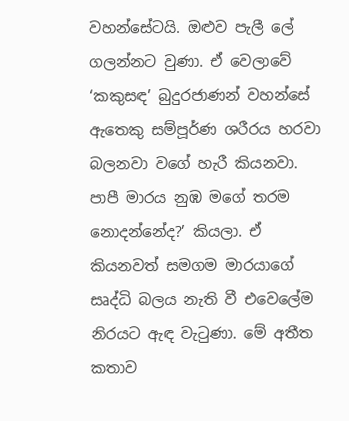වහන්සේටයි. ඔළුව පැලී ලේ ගලන්නට වුණා. ඒ වෙලාවේ ‘කකුසඳ’ බුදුරජාණන් වහන්සේ ඇතෙකු සම්පූර්ණ ශරීරය හරවා බලනවා වගේ හැරී කියනවා. පාපී මාරය නුඹ මගේ තරම නොදන්නේද?’ කියලා. ඒ කියනවත් සමගම මාරයාගේ සෘද්ධි බලය නැති වී එවෙලේම නිරයට ඇඳ වැටුණා. මේ අතීත කතාව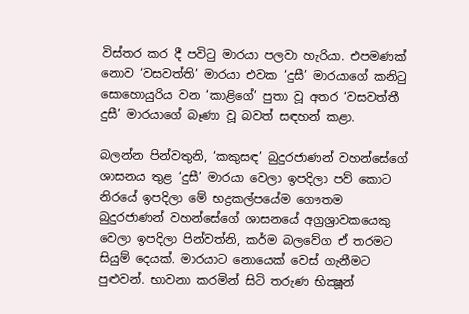විස්තර කර දී පවිටු මාරයා පලවා හැරියා. එපමණක් නොව ‘වසවත්ති’ මාරයා එවක ‘දුසී’ මාරයාගේ කනිටු සොහොයුරිය වන ‘කාළිගේ’ පුතා වූ අතර ‘වසවත්තී දුසී’ මාරයාගේ බෑණා වූ බවත් සඳහන් කළා.

බලන්න පින්වතුනි, ‘කකුසඳ’ බුදුරජාණන් වහන්සේගේ ශාසනය තුළ ‘දුසී’ මාරයා වෙලා ඉපදිලා පව් කොට නිරයේ ඉපදිලා මේ භද්‍රකල්පයේම ගෞතම බුදුරජාණන් වහන්සේගේ ශාසනයේ අග්‍රශ්‍රාවකයෙකු වෙලා ඉපදිලා පින්වත්නි, කර්ම බලවේග ඒ තරමට සියුම් දෙයක්. මාරයාට නොයෙක් වෙස් ගැනීමට පුළුවන්. භාවනා කරමින් සිටි තරුණ භික්‍ෂූන්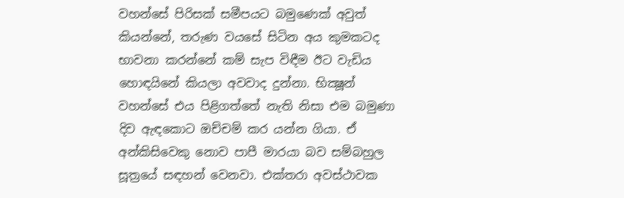වහන්සේ පිරිසක් සමීපයට බමුණෙක් අවුත් කියන්නේ, තරුණ වයසේ සිටින අය කුමකටද භාවනා කරන්නේ කම් සැප විඳීම ඊට වැඩිය හොඳයිනේ කියලා අවවාද දුන්නා. භික්‍ෂූන් වහන්සේ එය පිළිගත්තේ නැති නිසා එම බමුණා දිව ඇඳකොට ඔච්චම් කර යන්න ගියා. ඒ අන්කිසිවෙකු නොව පාපී මාරයා බව සම්බහුල සූත්‍රයේ සඳහන් වෙනවා. එක්තරා අවස්ථාවක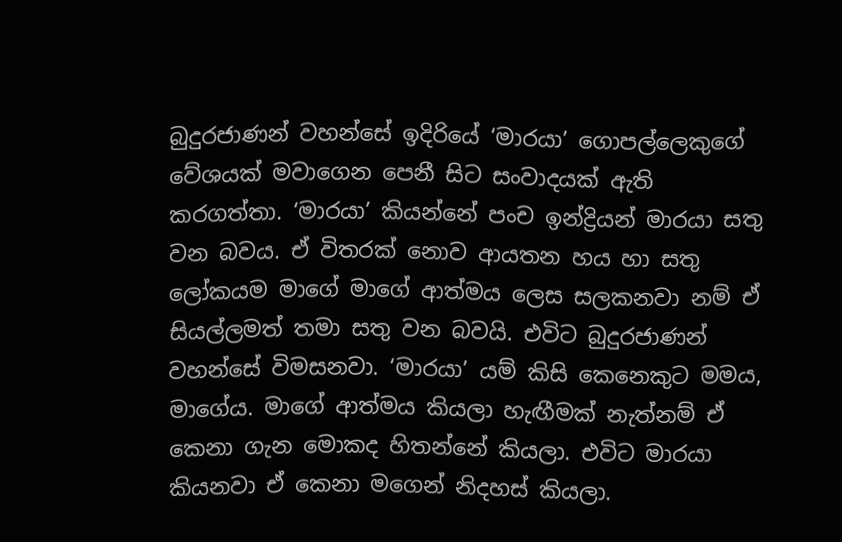බුදුරජාණන් වහන්සේ ඉදිරියේ ‘මාරයා’ ගොපල්ලෙකුගේ වේශයක් මවාගෙන පෙනී සිට සංවාදයක් ඇති කරගත්තා. ‘මාරයා’ කියන්නේ පංච ඉන්ද්‍රියන් මාරයා සතු වන බවය. ඒ විතරක් නොව ආයතන හය හා සතු ලෝකයම මාගේ මාගේ ආත්මය ලෙස සලකනවා නම් ඒ සියල්ලමත් තමා සතු වන බවයි. එවිට බුදුරජාණන් වහන්සේ විමසනවා. ‘මාරයා’ යම් කිසි කෙනෙකුට මමය, මාගේය. මාගේ ආත්මය කියලා හැඟීමක් නැත්නම් ඒ කෙනා ගැන මොකද හිතන්නේ කියලා. එවිට මාරයා කියනවා ඒ කෙනා මගෙන් නිදහස් කියලා.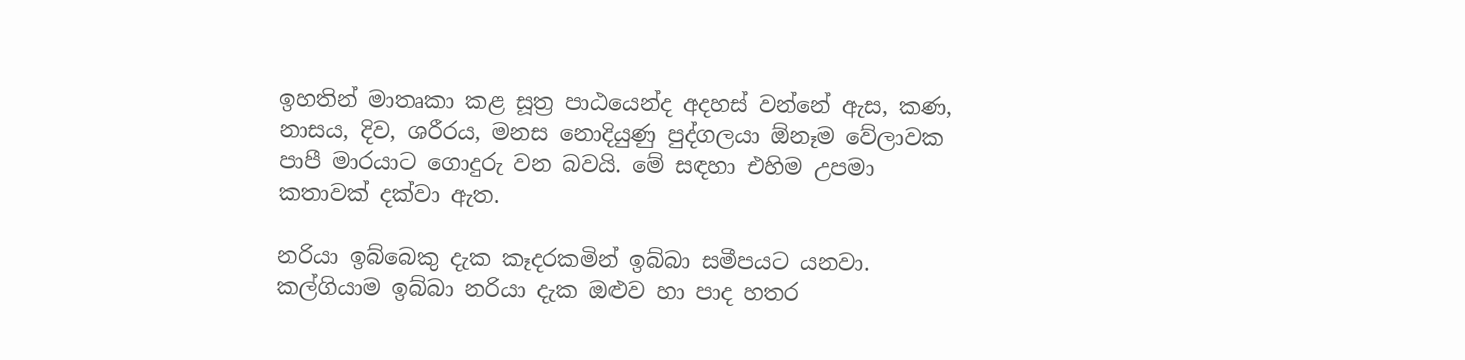ඉහතින් මාතෘකා කළ සූත්‍ර පාඨයෙන්ද අදහස් වන්නේ ඇස, කණ, නාසය, දිව, ශරීරය, මනස නොදියුණු පුද්ගලයා ඕනෑම වේලාවක පාපී මාරයාට ගොදුරු වන බවයි. මේ සඳහා එහිම උපමා කතාවක් දක්වා ඇත.

නරියා ඉබ්බෙකු දැක කෑදරකමින් ඉබ්බා සමීපයට යනවා. කල්ගියාම ඉබ්බා නරියා දැක ඔළුව හා පාද හතර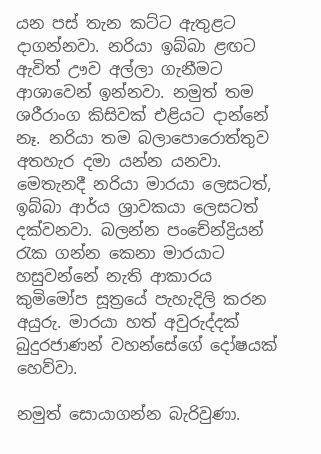යන පස් තැන කට්ට ඇතුළට දාගන්නවා. නරියා ඉබ්බා ළඟට ඇවිත් ඌව අල්ලා ගැනීමට ආශාවෙන් ඉන්නවා. නමුත් තම ශරීරාංග කිසිවක් එළියට දාන්නේ නෑ. නරියා තම බලාපොරොත්තුව අතහැර දමා යන්න යනවා. මෙතැනදී නරියා මාරයා ලෙසටත්, ඉබ්බා ආර්ය ශ්‍රාවකයා ලෙසටත් දක්වනවා. බලන්න පංචේන්ද්‍රියන් රැක ගන්න කෙනා මාරයාට හසුවන්නේ නැති ආකාරය කුමිමෝප සූත්‍රයේ පැහැදිලි කරන අයුරු. මාරයා හත් අවුරුද්දක් බුදුරජාණන් වහන්සේගේ දෝෂයක් හෙව්වා.

නමුත් සොයාගන්න බැරිවුණා.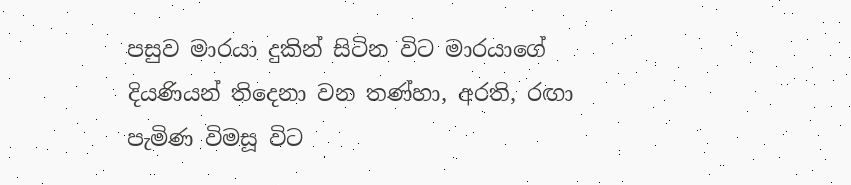පසුව මාරයා දුකින් සිටින විට මාරයාගේ දියණියන් තිදෙනා වන තණ්හා, අරති, රඟා පැමිණ විමසූ විට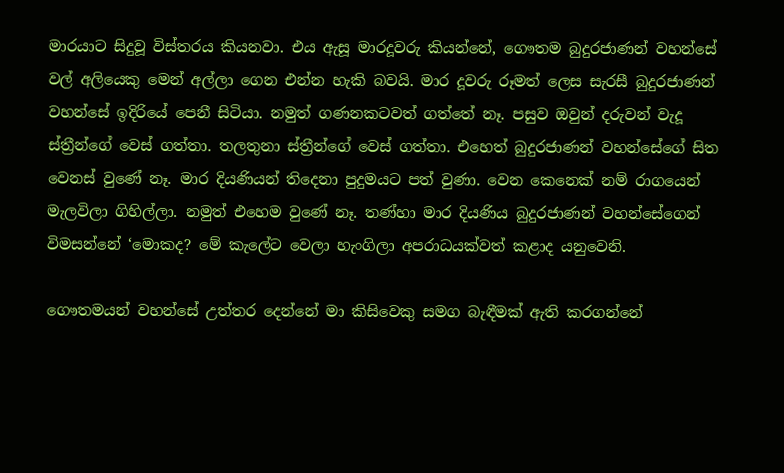මාරයාට සිදුවූ විස්තරය කියනවා. එය ඇසූ මාරදූවරු කියන්නේ, ගෞතම බුදුරජාණන් වහන්සේ වල් අලියෙකු මෙන් අල්ලා ගෙන එන්න හැකි බවයි. මාර දූවරු රූමත් ලෙස සැරසී බුදුරජාණන් වහන්සේ ඉදිරියේ පෙනී සිටියා. නමුත් ගණනකටවත් ගත්තේ නෑ. පසුව ඔවුන් දරුවන් වැදූ ස්ත්‍රීන්ගේ වෙස් ගත්තා. තලතුනා ස්ත්‍රීන්ගේ වෙස් ගත්තා. එහෙත් බුදුරජාණන් වහන්සේගේ සිත වෙනස් වුණේ නෑ. මාර දියණියන් තිදෙනා පුදුමයට පත් වුණා. වෙන කෙනෙක් නම් රාගයෙන් මැලවිලා ගිහිල්ලා. නමුත් එහෙම වුණේ නෑ. තණ්හා මාර දියණිය බුදුරජාණන් වහන්සේගෙන් විමසන්නේ ‘මොකද? මේ කැලේට වෙලා හැංගිලා අපරාධයක්වත් කළාද යනුවෙනි.

ගෞතමයන් වහන්සේ උත්තර දෙන්නේ මා කිසිවෙකු සමග බැඳීමක් ඇති කරගන්නේ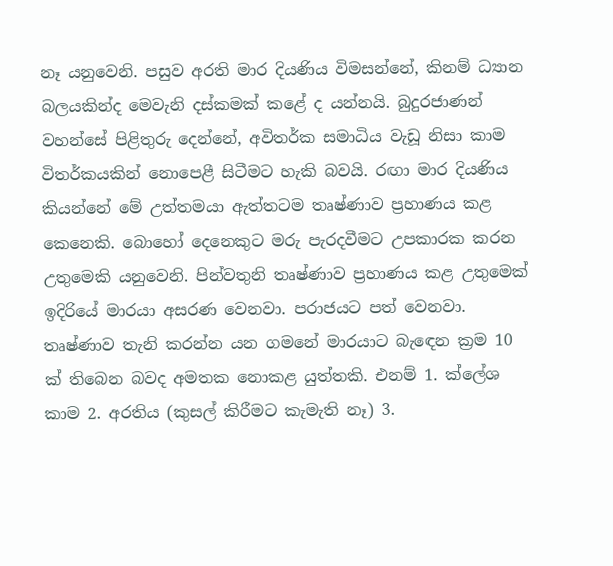නෑ යනුවෙනි. පසුව අරති මාර දියණිය විමසන්නේ, කිනම් ධ්‍යාන බලයකින්ද මෙවැනි දස්කමක් කළේ ද යන්නයි. බුදුරජාණන් වහන්සේ පිළිතුරු දෙන්නේ, අවිතර්ක සමාධිය වැඩූ නිසා කාම විතර්කයකින් නොපෙළී සිටීමට හැකි බවයි. රඟා මාර දියණිය කියන්නේ මේ උත්තමයා ඇත්තටම තෘෂ්ණාව ප්‍රහාණය කළ කෙනෙකි. බොහෝ දෙනෙකුට මරු පැරදවීමට උපකාරක කරන උතුමෙකි යනුවෙනි. පින්වතුනි තෘෂ්ණාව ප්‍රහාණය කළ උතුමෙක් ඉදිරියේ මාරයා අසරණ වෙනවා. පරාජයට පත් වෙනවා. තෘෂ්ණාව තැනි කරන්න යන ගමනේ මාරයාට බැඳෙන ක්‍රම 10 ක් තිබෙන බවද අමතක නොකළ යුත්තකි. එනම් 1. ක්ලේශ කාම 2. අරතිය (කුසල් කිරීමට කැමැති නෑ) 3.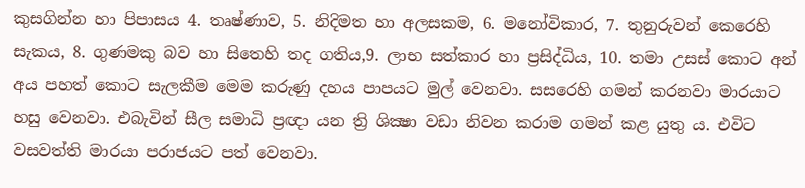කුසගින්න හා පිපාසය 4. තෘෂ්ණාව, 5. නිදිමත හා අලසකම, 6. මනෝවිකාර, 7. තුනුරුවන් කෙරෙහි සැකය, 8. ගුණමකු බව හා සිතෙහි තද ගතිය,9. ලාභ සත්කාර හා ප්‍රසිද්ධිය, 10. තමා උසස් කොට අන් අය පහත් කොට සැලකීම මෙම කරුණු දහය පාපයට මුල් වෙනවා. සසරෙහි ගමන් කරනවා මාරයාට හසු වෙනවා. එබැවින් සීල සමාධි ප්‍රඥා යන ත්‍රි ශික්‍ෂා වඩා නිවන කරාම ගමන් කළ යුතු ය. එවිට වසවත්ති මාරයා පරාජයට පත් වෙනවා.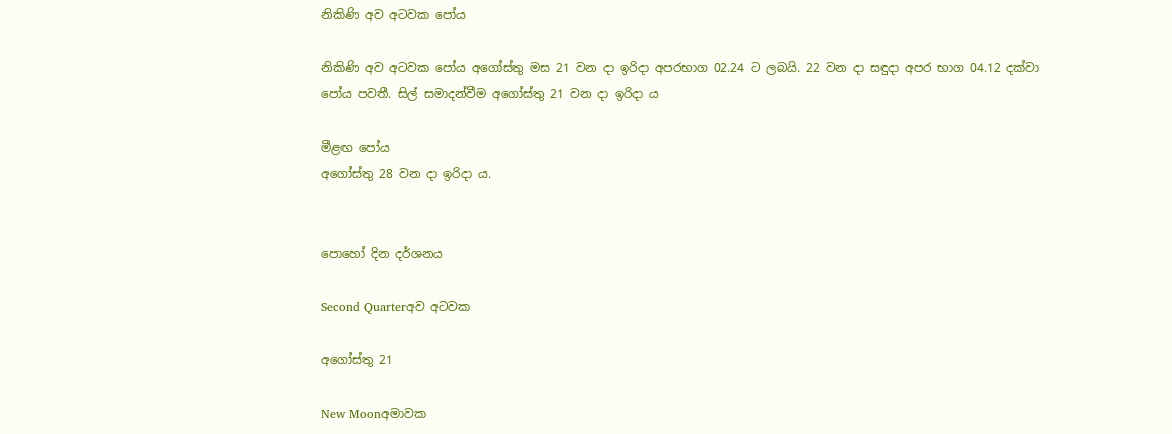නිකිණි අව අටවක පෝය

නිකිණි අව අටවක පෝය අගෝස්තු මස 21 වන දා ඉරිදා අපරභාග 02.24 ට ලබයි. 22 වන දා සඳුදා අපර භාග 04.12 දක්වා පෝය පවතී. සිල් සමාදන්වීම අගෝස්තු 21 වන දා ඉරිදා ය

මීළඟ පෝය
අගෝස්තු 28 වන දා ඉරිදා ය.


පොහෝ දින දර්ශනය

Second Quarterඅව අටවක

අගෝස්තු 21

New Moonඅමාවක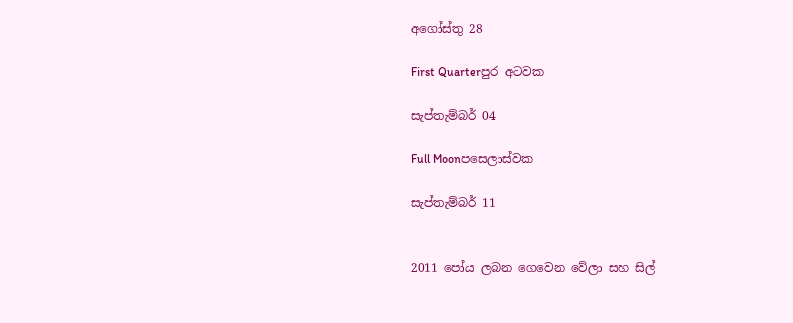අගෝස්තු 28

First Quarterපුර අටවක

සැප්තැම්බර් 04

Full Moonපසෙලාස්වක

සැප්තැම්බර් 11


2011 පෝය ලබන ගෙවෙන වේලා සහ සිල්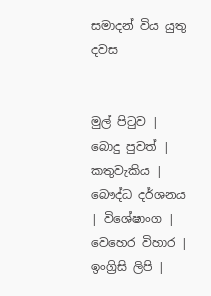සමාදන් විය යුතු දවස


මුල් පිටුව | බොදු පුවත් | කතුවැකිය | බෞද්ධ දර්ශනය | විශේෂාංග | වෙහෙර විහාර | ඉංග්‍රිසි ලිපි |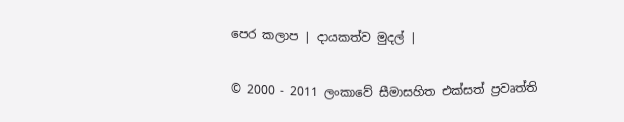පෙර කලාප | දායකත්ව මුදල් |

© 2000 - 2011 ලංකාවේ සීමාසහිත එක්සත් ප්‍රවෘත්ති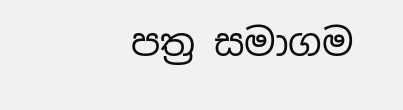පත්‍ර සමාගම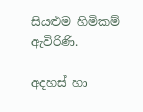සියළුම හිමිකම් ඇවිරිණි.

අදහස් හා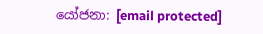යෝජනා: [email protected]